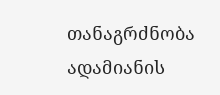თანაგრძნობა ადამიანის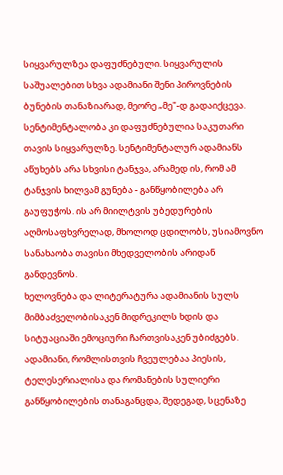სიყვარულზეა დაფუძნებული. სიყვარულის საშუალებით სხვა ადამიანი შენი პიროვნების ბუნების თანაზიარად, მეორე „მე"-დ გადაიქცევა. სენტიმენტალობა კი დაფუძნებულია საკუთარი თავის სიყვარულზე. სენტიმენტალურ ადამიანს აწუხებს არა სხვისი ტანჯვა, არამედ ის, რომ ამ ტანჯვის ხილვამ გუნება - განწყობილება არ გაუფუჭოს. ის არ მიილტვის უბედურების აღმოსაფხვრელად, მხოლოდ ცდილობს, უსიამოვნო სანახაობა თავისი მხედველობის არიდან განდევნოს.
ხელოვნება და ლიტერატურა ადამიანის სულს მიმბაძველობისაკენ მიდრეკილს ხდის და სიტუაციაში ემოციური ჩართვისაკენ უბიძგებს. ადამიანი, რომლისთვის ჩვეულებაა პიესის, ტელესერიალისა და რომანების სულიერი განწყობილების თანაგანცდა, შედეგად, სცენაზე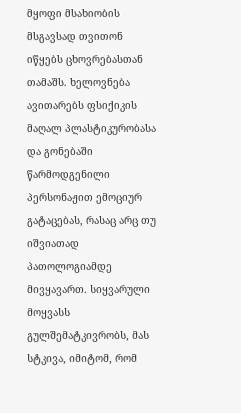მყოფი მსახიობის მსგავსად თვითონ იწყებს ცხოვრებასთან თამაშს. ხელოვნება ავითარებს ფსიქიკის მაღალ პლასტიკურობასა და გონებაში წარმოდგენილი პერსონაჟით ემოციურ გატაცებას, რასაც არც თუ იშვიათად პათოლოგიამდე მივყავართ. სიყვარული მოყვასს გულშემატკივრობს, მას სტკივა, იმიტომ, რომ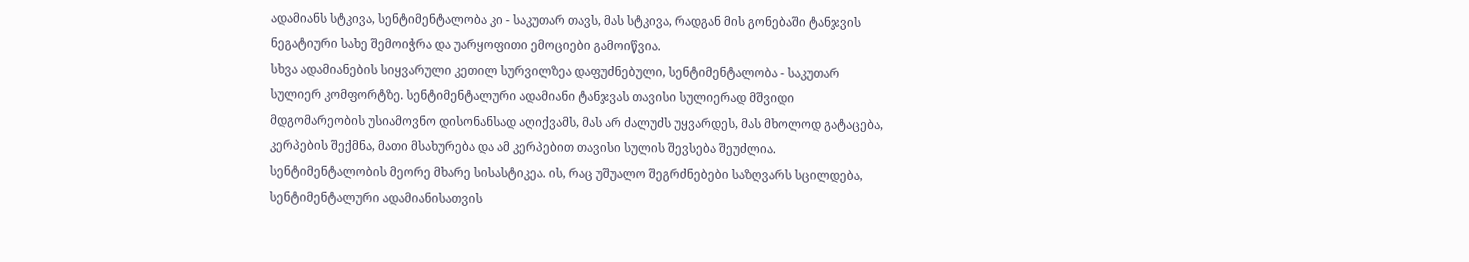ადამიანს სტკივა, სენტიმენტალობა კი - საკუთარ თავს, მას სტკივა, რადგან მის გონებაში ტანჯვის ნეგატიური სახე შემოიჭრა და უარყოფითი ემოციები გამოიწვია.
სხვა ადამიანების სიყვარული კეთილ სურვილზეა დაფუძნებული, სენტიმენტალობა - საკუთარ სულიერ კომფორტზე. სენტიმენტალური ადამიანი ტანჯვას თავისი სულიერად მშვიდი მდგომარეობის უსიამოვნო დისონანსად აღიქვამს, მას არ ძალუძს უყვარდეს, მას მხოლოდ გატაცება, კერპების შექმნა, მათი მსახურება და ამ კერპებით თავისი სულის შევსება შეუძლია.
სენტიმენტალობის მეორე მხარე სისასტიკეა. ის, რაც უშუალო შეგრძნებები საზღვარს სცილდება, სენტიმენტალური ადამიანისათვის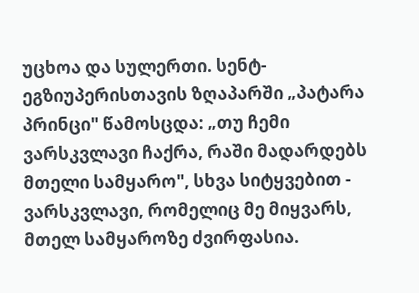უცხოა და სულერთი. სენტ-ეგზიუპერისთავის ზღაპარში „პატარა პრინცი" წამოსცდა: „თუ ჩემი ვარსკვლავი ჩაქრა, რაში მადარდებს მთელი სამყარო", სხვა სიტყვებით - ვარსკვლავი, რომელიც მე მიყვარს, მთელ სამყაროზე ძვირფასია.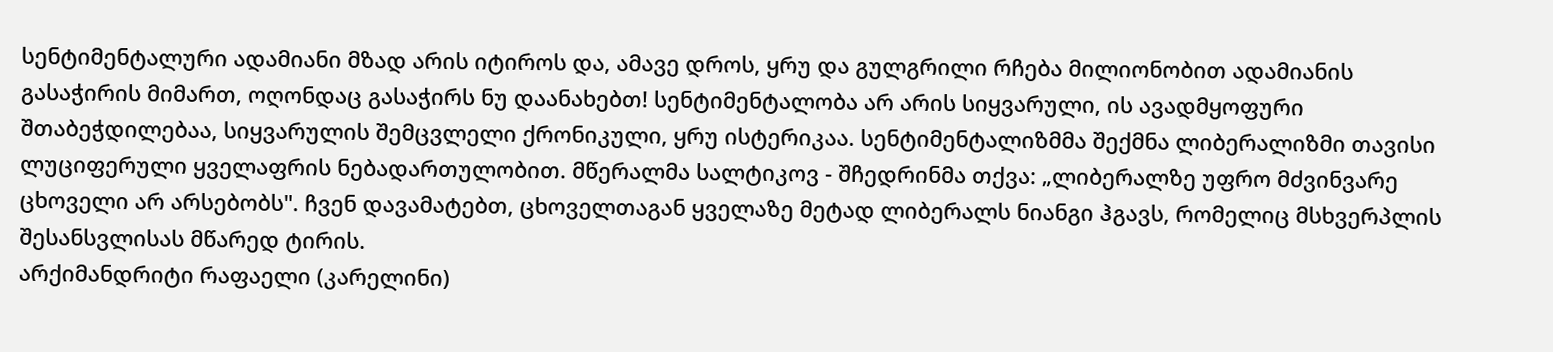სენტიმენტალური ადამიანი მზად არის იტიროს და, ამავე დროს, ყრუ და გულგრილი რჩება მილიონობით ადამიანის გასაჭირის მიმართ, ოღონდაც გასაჭირს ნუ დაანახებთ! სენტიმენტალობა არ არის სიყვარული, ის ავადმყოფური შთაბეჭდილებაა, სიყვარულის შემცვლელი ქრონიკული, ყრუ ისტერიკაა. სენტიმენტალიზმმა შექმნა ლიბერალიზმი თავისი ლუციფერული ყველაფრის ნებადართულობით. მწერალმა სალტიკოვ - შჩედრინმა თქვა: „ლიბერალზე უფრო მძვინვარე ცხოველი არ არსებობს". ჩვენ დავამატებთ, ცხოველთაგან ყველაზე მეტად ლიბერალს ნიანგი ჰგავს, რომელიც მსხვერპლის შესანსვლისას მწარედ ტირის.
არქიმანდრიტი რაფაელი (კარელინი)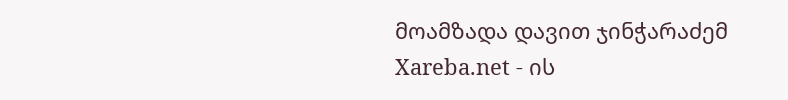მოამზადა დავით ჯინჭარაძემ
Xareba.net - ის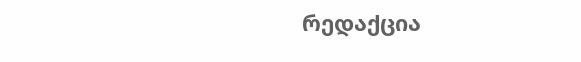რედაქცია